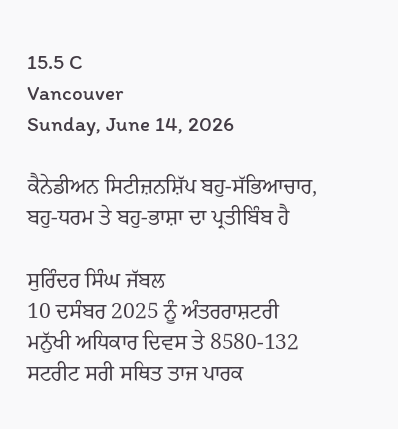15.5 C
Vancouver
Sunday, June 14, 2026

ਕੈਨੇਡੀਅਨ ਸਿਟੀਜ਼ਨਸ਼ਿੱਪ ਬਹੁ-ਸੱਭਿਆਚਾਰ, ਬਹੁ-ਧਰਮ ਤੇ ਬਹੁ-ਭਾਸ਼ਾ ਦਾ ਪ੍ਰਤੀਬਿੰਬ ਹੈ

ਸੁਰਿੰਦਰ ਸਿੰਘ ਜੱਬਲ
10 ਦਸੰਬਰ 2025 ਨੂੰ ਅੰਤਰਰਾਸ਼ਟਰੀ ਮਨੁੱਖੀ ਅਧਿਕਾਰ ਦਿਵਸ ਤੇ 8580-132 ਸਟਰੀਟ ਸਰੀ ਸਥਿਤ ਤਾਜ ਪਾਰਕ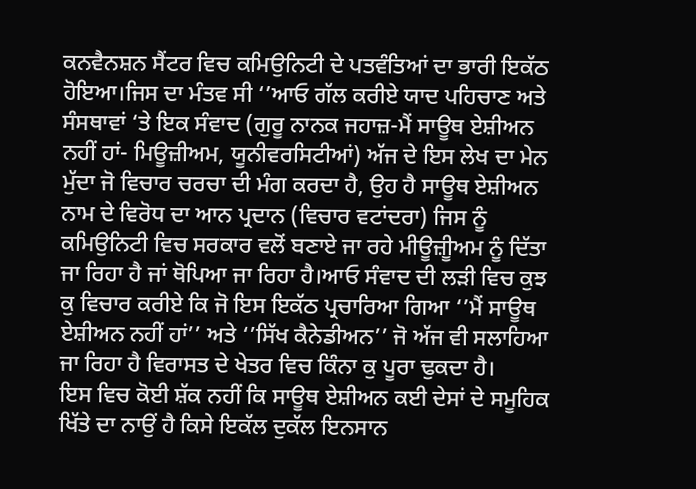ਕਨਵੈਨਸ਼ਨ ਸੈਂਟਰ ਵਿਚ ਕਮਿਉਨਿਟੀ ਦੇ ਪਤਵੰਤਿਆਂ ਦਾ ਭਾਰੀ ਇਕੱਠ ਹੋਇਆ।ਜਿਸ ਦਾ ਮੰਤਵ ਸੀ ‘’ਆਓ ਗੱਲ ਕਰੀਏ ਯਾਦ ਪਹਿਚਾਣ ਅਤੇ ਸੰਸਥਾਵਾਂ ‘ਤੇ ਇਕ ਸੰਵਾਦ (ਗੁਰੂ ਨਾਨਕ ਜਹਾਜ਼-ਮੈਂ ਸਾਊਥ ਏਸ਼ੀਅਨ ਨਹੀਂ ਹਾਂ- ਮਿਊਜ਼ੀਅਮ, ਯੂਨੀਵਰਸਿਟੀਆਂ) ਅੱਜ ਦੇ ਇਸ ਲੇਖ ਦਾ ਮੇਨ ਮੁੱਦਾ ਜੋ ਵਿਚਾਰ ਚਰਚਾ ਦੀ ਮੰਗ ਕਰਦਾ ਹੈ, ਉਹ ਹੈ ਸਾਊਥ ਏਸ਼ੀਅਨ ਨਾਮ ਦੇ ਵਿਰੋਧ ਦਾ ਆਨ ਪ੍ਰਦਾਨ (ਵਿਚਾਰ ਵਟਾਂਦਰਾ) ਜਿਸ ਨੂੰ ਕਮਿਉਨਿਟੀ ਵਿਚ ਸਰਕਾਰ ਵਲੋਂ ਬਣਾਏ ਜਾ ਰਹੇ ਮੀਊਜ਼ੀੂਅਮ ਨੂੰ ਦਿੱਤਾ ਜਾ ਰਿਹਾ ਹੈ ਜਾਂ ਥੋਪਿਆ ਜਾ ਰਿਹਾ ਹੈ।ਆਓ ਸੰਵਾਦ ਦੀ ਲੜੀ ਵਿਚ ਕੁਝ ਕੁ ਵਿਚਾਰ ਕਰੀਏ ਕਿ ਜੋ ਇਸ ਇਕੱਠ ਪ੍ਰਚਾਰਿਆ ਗਿਆ ‘’ਮੈਂ ਸਾਊਥ ਏਸ਼ੀਅਨ ਨਹੀਂ ਹਾਂ’’ ਅਤੇ ‘’ਸਿੱਖ ਕੈਨੇਡੀਅਨ’’ ਜੋ ਅੱਜ ਵੀ ਸਲਾਹਿਆ ਜਾ ਰਿਹਾ ਹੈ ਵਿਰਾਸਤ ਦੇ ਖੇਤਰ ਵਿਚ ਕਿੰਨਾ ਕੁ ਪੂਰਾ ਢੁਕਦਾ ਹੈ।
ਇਸ ਵਿਚ ਕੋਈ ਸ਼ੱਕ ਨਹੀਂ ਕਿ ਸਾਊਥ ਏਸ਼ੀਅਨ ਕਈ ਦੇਸਾਂ ਦੇ ਸਮੂਹਿਕ ਖਿੱਤੇ ਦਾ ਨਾਉਂ ਹੈ ਕਿਸੇ ਇਕੱਲ ਦੁਕੱਲ ਇਨਸਾਨ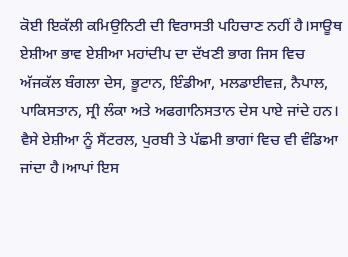ਕੋਈ ਇਕੱਲੀ ਕਮਿਉਨਿਟੀ ਦੀ ਵਿਰਾਸਤੀ ਪਹਿਚਾਣ ਨਹੀਂ ਹੈ।ਸਾਊਥ ਏਸ਼ੀਆ ਭਾਵ ਏਸ਼ੀਆ ਮਹਾਂਦੀਪ ਦਾ ਦੱਖਣੀ ਭਾਗ ਜਿਸ ਵਿਚ ਅੱਜਕੱਲ ਬੰਗਲਾ ਦੇਸ, ਭੂਟਾਨ, ਇੰਡੀਆ, ਮਲਡਾਈਵਜ਼, ਨੈਪਾਲ, ਪਾਕਿਸਤਾਨ, ਸ੍ਰੀ ਲੰਕਾ ਅਤੇ ਅਫਗਾਨਿਸਤਾਨ ਦੇਸ ਪਾਏ ਜਾਂਦੇ ਹਨ। ਵੈਸੇ ਏਸ਼ੀਆ ਨੂੰ ਸੈਂਟਰਲ, ਪੁਰਬੀ ਤੇ ਪੱਛਮੀ ਭਾਗਾਂ ਵਿਚ ਵੀ ਵੰਡਿਆ ਜਾਂਦਾ ਹੈ।ਆਪਾਂ ਇਸ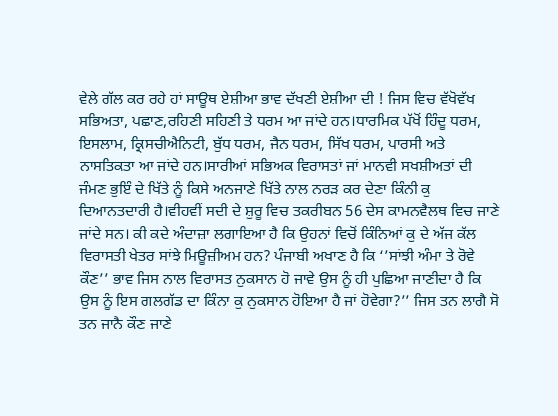ਵੇਲੇ ਗੱਲ ਕਰ ਰਹੇ ਹਾਂ ਸਾਊਥ ਏਸ਼ੀਆ ਭਾਵ ਦੱਖਣੀ ਏਸ਼ੀਆ ਦੀ ! ਜਿਸ ਵਿਚ ਵੱਖੋਵੱਖ ਸਭਿਅਤਾ, ਪਛਾਣ,ਰਹਿਣੀ ਸਹਿਣੀ ਤੇ ਧਰਮ ਆ ਜਾਂਦੇ ਹਨ।ਧਾਰਮਿਕ ਪੱਖੋਂ ਹਿੰਦੂ ਧਰਮ, ਇਸਲਾਮ, ਕ੍ਰਿਸਚੀਐਨਿਟੀ, ਬੁੱਧ ਧਰਮ, ਜੈਨ ਧਰਮ, ਸਿੱਖ ਧਰਮ, ਪਾਰਸੀ ਅਤੇ ਨਾਸਤਿਕਤਾ ਆ ਜਾਂਦੇ ਹਨ।ਸਾਰੀਆਂ ਸਭਿਅਕ ਵਿਰਾਸਤਾਂ ਜਾਂ ਮਾਨਵੀ ਸਖਸ਼ੀਅਤਾਂ ਦੀ ਜੰਮਣ ਭੁਇੰ ਦੇ ਖਿੱਤੇ ਨੂੰ ਕਿਸੇ ਅਨਜਾਣੇ ਖਿੱਤੇ ਨਾਲ ਨਰੜ ਕਰ ਦੇਣਾ ਕਿੰਨੀ ਕੁ ਦਿਆਨਤਦਾਰੀ ਹੈ।ਵੀਹਵੀਂ ਸਦੀ ਦੇ ਸ਼ੁਰੂ ਵਿਚ ਤਕਰੀਬਨ 56 ਦੇਸ ਕਾਮਨਵੈਲਥ ਵਿਚ ਜਾਣੇ ਜਾਂਦੇ ਸਨ। ਕੀ ਕਦੇ ਅੰਦਾਜ਼ਾ ਲਗਾਇਆ ਹੈ ਕਿ ਉਹਨਾਂ ਵਿਚੋਂ ਕਿੰਨਿਆਂ ਕੁ ਦੇ ਅੱਜ ਕੱਲ ਵਿਰਾਸਤੀ ਖੇਤਰ ਸਾਂਝੇ ਮਿਊਜ਼ੀਅਮ ਹਨ? ਪੰਜਾਬੀ ਅਖਾਣ ਹੈ ਕਿ ‘’ਸਾਂਝੀ ਅੰਮਾ ਤੇ ਰੋਵੇ ਕੌਣ’’ ਭਾਵ ਜਿਸ ਨਾਲ ਵਿਰਾਸਤ ਨੁਕਸਾਨ ਹੋ ਜਾਵੇ ਉਸ ਨੂੰ ਹੀ ਪੁਛਿਆ ਜਾਣੀਦਾ ਹੈ ਕਿ ਉਸ ਨੂੰ ਇਸ ਗਲਗੱਡ ਦਾ ਕਿੰਨਾ ਕੁ ਨੁਕਸਾਨ ਹੋਇਆ ਹੈ ਜਾਂ ਹੋਵੇਗਾ?’’ ਜਿਸ ਤਨ ਲਾਗੈ ਸੋ ਤਨ ਜਾਨੈ ਕੌਣ ਜਾਣੇ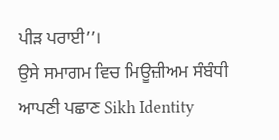ਪੀੜ ਪਰਾਈ’’।
ਉਸੇ ਸਮਾਗਮ ਵਿਚ ਮਿਊਜ਼ੀਅਮ ਸੰਬੰਧੀ ਆਪਣੀ ਪਛਾਣ Sikh Identity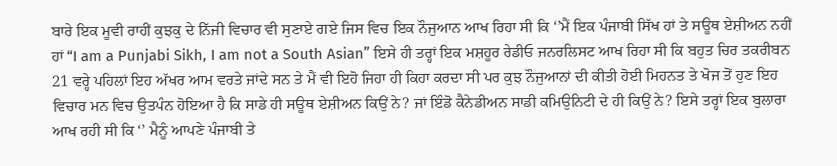ਬਾਰੇ ਇਕ ਮੂਵੀ ਰਾਹੀਂ ਕੁਝਕੁ ਦੇ ਨਿੱਜੀ ਵਿਚਾਰ ਵੀ ਸੁਣਾਏ ਗਏ ਜਿਸ ਵਿਚ ਇਕ ਨੌਜੁਆਨ ਆਖ ਰਿਹਾ ਸੀ ਕਿ ‘’ਮੈਂ ਇਕ ਪੰਜਾਬੀ ਸਿੱਖ ਹਾਂ ਤੇ ਸਊਥ ਏਸ਼ੀਅਨ ਨਹੀਂ ਹਾਂ “I am a Punjabi Sikh, I am not a South Asian” ਇਸੇ ਹੀ ਤਰ੍ਹਾਂ ਇਕ ਮਸ਼ਹੂਰ ਰੇਡੀਓ ਜਨਰਲਿਸਟ ਆਖ ਰਿਹਾ ਸੀ ਕਿ ਬਹੁਤ ਚਿਰ ਤਕਰੀਬਨ 21 ਵਰ੍ਹੇ ਪਹਿਲਾਂ ਇਹ ਅੱਖਰ ਆਮ ਵਰਤੇ ਜਾਂਦੇ ਸਨ ਤੇ ਮੈਂ ਵੀ ਇਹੋ ਜਿਹਾ ਹੀ ਕਿਹਾ ਕਰਦਾ ਸੀ ਪਰ ਕੁਝ ਨੌਜੁਆਨਾਂ ਦੀ ਕੀਤੀ ਹੋਈ ਮਿਹਨਤ ਤੇ ਖੋਜ ਤੋਂ ਹੁਣ ਇਹ ਵਿਚਾਰ ਮਨ ਵਿਚ ਉਤਪੰਨ ਹੋਇਆ ਹੈ ਕਿ ਸਾਡੇ ਹੀ ਸਊਥ ਏਸ਼ੀਅਨ ਕਿਉਂ ਨੇ? ਜਾਂ ਇੰਡੋ ਕੈਨੇਡੀਅਨ ਸਾਡੀ ਕਮਿਉਨਿਟੀ ਦੇ ਹੀ ਕਿਉਂ ਨੇ? ਇਸੇ ਤਰ੍ਹਾਂ ਇਕ ਬੁਲਾਰਾ ਆਖ ਰਹੀ ਸੀ ਕਿ ‘’ ਮੈਨੂੰ ਆਪਣੇ ਪੰਜਾਬੀ ਤੇ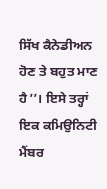ਸਿੱਖ ਕੈਨੇਡੀਅਨ ਹੋਣ ਤੇ ਬਹੁਤ ਮਾਣ ਹੈ’’। ਇਸੇ ਤਰ੍ਹਾਂ ਇਕ ਕਮਿਉਨਿਟੀ ਮੈਂਬਰ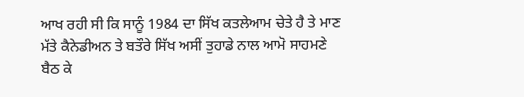ਆਖ ਰਹੀ ਸੀ ਕਿ ਸਾਨੂੰ 1984 ਦਾ ਸਿੱਖ ਕਤਲੇਆਮ ਚੇਤੇ ਹੈ ਤੇ ਮਾਣ ਮੱਤੇ ਕੈਨੇਡੀਅਨ ਤੇ ਬਤੌਰੇ ਸਿੱਖ ਅਸੀਂ ਤੁਹਾਡੇ ਨਾਲ ਆਮੋ ਸਾਹਮਣੇ ਬੈਠ ਕੇ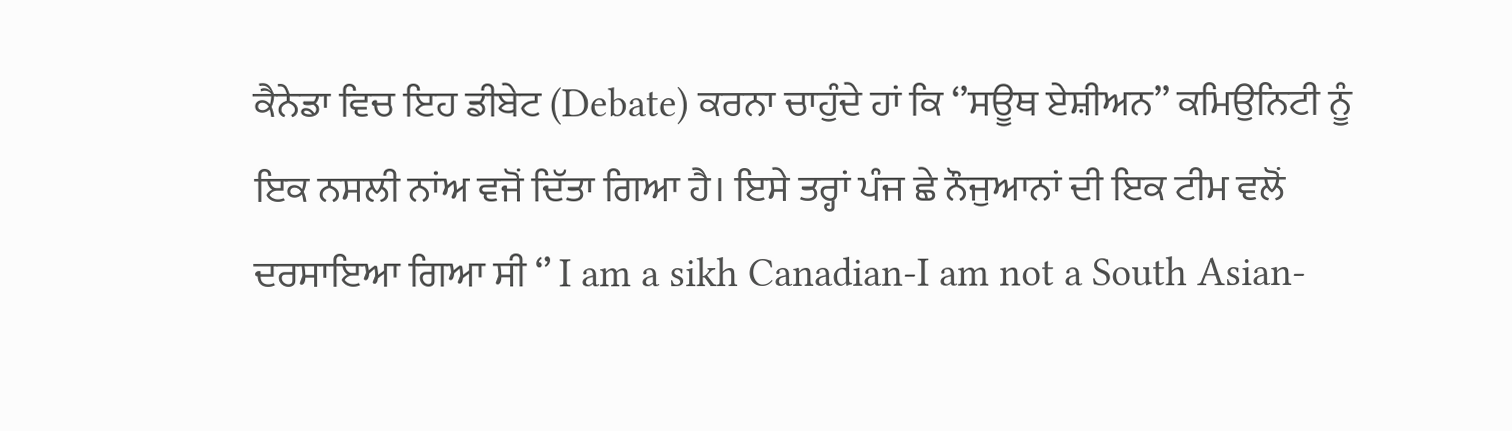ਕੈਨੇਡਾ ਵਿਚ ਇਹ ਡੀਬੇਟ (Debate) ਕਰਨਾ ਚਾਹੁੰਦੇ ਹਾਂ ਕਿ ‘’ਸਊਥ ਏਸ਼ੀਅਨ’’ ਕਮਿਉਨਿਟੀ ਨੂੰ ਇਕ ਨਸਲੀ ਨਾਂਅ ਵਜੋਂ ਦਿੱਤਾ ਗਿਆ ਹੈ। ਇਸੇ ਤਰ੍ਹਾਂ ਪੰਜ ਛੇ ਨੌਜੁਆਨਾਂ ਦੀ ਇਕ ਟੀਮ ਵਲੋਂ ਦਰਸਾਇਆ ਗਿਆ ਸੀ ‘’ I am a sikh Canadian-I am not a South Asian-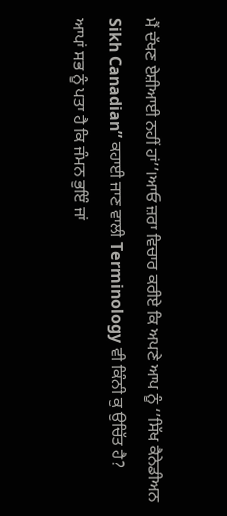ਮੈਂ ਦੱਖਣ ਏਸ਼ੀਆਈ ਨਹੀਂ ਹਾਂ’’।ਆਓ ਜ਼ਰਾ ਵਿਚਾਰ ਕਰੀਏ ਕਿ ਅਪਣੇ ਆਪ ਨੂੰ ‘’ਸਿੱਖ ਕੈਨੇਡੀਅਨ Sikh Canadian” ਕਹਾਈ ਜਾਣ ਵਾਲੀ Terminology ਵੀ ਕਿੰਨੀ ਕੁ ਉਚਿੱਤ ਹੈ?
ਆਪਾਂ ਸਭ ਨੂੰ ਪਤਾ ਹੈ ਕਿ ਜੰਮਨ ਭੁਇੰ ਜਾਂ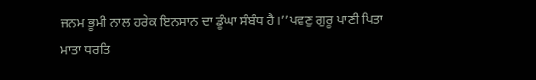ਜਨਮ ਭੂਮੀ ਨਾਲ ਹਰੇਕ ਇਨਸਾਨ ਦਾ ਡੂੰਘਾ ਸੰਬੰਧ ਹੈ।’’ਪਵਣੁ ਗੁਰੂ ਪਾਣੀ ਪਿਤਾ ਮਾਤਾ ਧਰਤਿ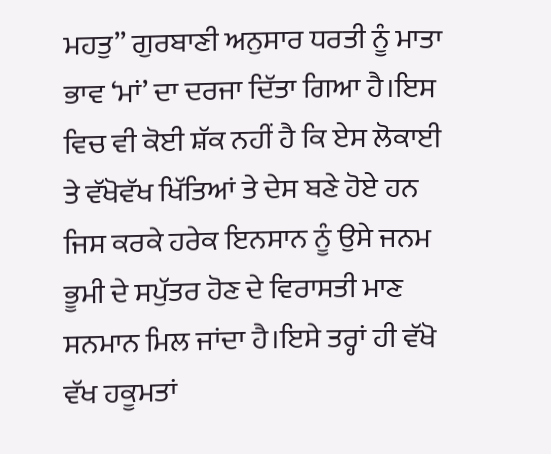ਮਹਤੁ’’ ਗੁਰਬਾਣੀ ਅਨੁਸਾਰ ਧਰਤੀ ਨੂੰ ਮਾਤਾ ਭਾਵ ‘ਮਾਂ’ ਦਾ ਦਰਜਾ ਦਿੱਤਾ ਗਿਆ ਹੈ।ਇਸ ਵਿਚ ਵੀ ਕੋਈ ਸ਼ੱਕ ਨਹੀਂ ਹੈ ਕਿ ਏਸ ਲੋਕਾਈ ਤੇ ਵੱਖੋਵੱਖ ਖਿੱਤਿਆਂ ਤੇ ਦੇਸ ਬਣੇ ਹੋਏ ਹਨ ਜਿਸ ਕਰਕੇ ਹਰੇਕ ਇਨਸਾਨ ਨੂੰ ਉਸੇ ਜਨਮ ਭੂਮੀ ਦੇ ਸਪੁੱਤਰ ਹੋਣ ਦੇ ਵਿਰਾਸਤੀ ਮਾਣ ਸਨਮਾਨ ਮਿਲ ਜਾਂਦਾ ਹੈ।ਇਸੇ ਤਰ੍ਹਾਂ ਹੀ ਵੱਖੋ ਵੱਖ ਹਕੂਮਤਾਂ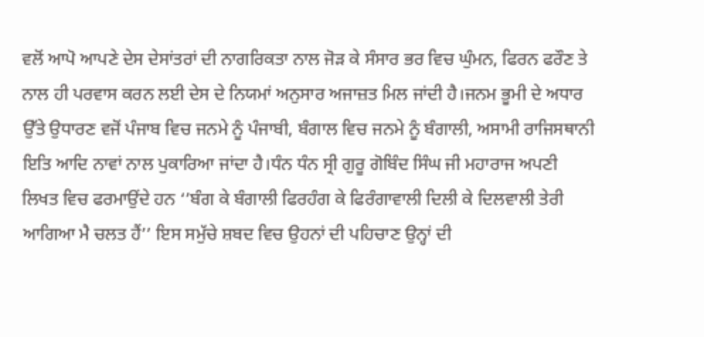ਵਲੋਂ ਆਪੋ ਆਪਣੇ ਦੇਸ ਦੇਸਾਂਤਰਾਂ ਦੀ ਨਾਗਰਿਕਤਾ ਨਾਲ ਜੋੜ ਕੇ ਸੰਸਾਰ ਭਰ ਵਿਚ ਘੁੰਮਨ, ਫਿਰਨ ਫਰੌਣ ਤੇ ਨਾਲ ਹੀ ਪਰਵਾਸ ਕਰਨ ਲਈ ਦੇਸ ਦੇ ਨਿਯਮਾਂ ਅਨੁਸਾਰ ਅਜਾਜ਼ਤ ਮਿਲ ਜਾਂਦੀ ਹੈ।ਜਨਮ ਭੂਮੀ ਦੇ ਅਧਾਰ ਉੱਤੇ ਉਧਾਰਣ ਵਜੋਂ ਪੰਜਾਬ ਵਿਚ ਜਨਮੇ ਨੂੰ ਪੰਜਾਬੀ, ਬੰਗਾਲ ਵਿਚ ਜਨਮੇ ਨੂੰ ਬੰਗਾਲੀ, ਅਸਾਮੀ ਰਾਜਿਸਥਾਨੀ ਇਤਿ ਆਦਿ ਨਾਵਾਂ ਨਾਲ ਪੁਕਾਰਿਆ ਜਾਂਦਾ ਹੈ।ਧੰਨ ਧੰਨ ਸ੍ਰੀ ਗੁਰੂ ਗੋਬਿੰਦ ਸਿੰਘ ਜੀ ਮਹਾਰਾਜ ਅਪਣੀ ਲਿਖਤ ਵਿਚ ਫਰਮਾਉਂਦੇ ਹਨ ‘’ਬੰਗ ਕੇ ਬੰਗਾਲੀ ਫਿਰਹੰਗ ਕੇ ਫਿਰੰਗਾਵਾਲੀ ਦਿਲੀ ਕੇ ਦਿਲਵਾਲੀ ਤੇਰੀ ਆਗਿਆ ਮੈ ਚਲਤ ਹੈਂ’’ ਇਸ ਸਮੁੱਚੇ ਸ਼ਬਦ ਵਿਚ ਉਹਨਾਂ ਦੀ ਪਹਿਚਾਣ ਉਨ੍ਹਾਂ ਦੀ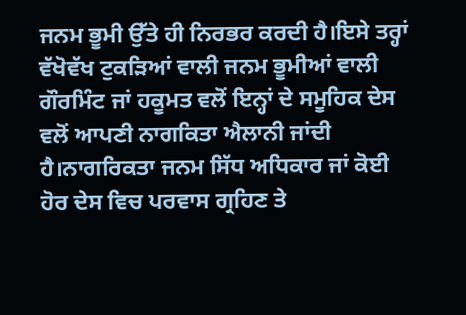ਜਨਮ ਭੂਮੀ ਉੱਤੇ ਹੀ ਨਿਰਭਰ ਕਰਦੀ ਹੈ।ਇਸੇ ਤਰ੍ਹਾਂ ਵੱਖੋਵੱਖ ਟੁਕੜਿਆਂ ਵਾਲੀ ਜਨਮ ਭੂਮੀਆਂ ਵਾਲੀ ਗੌਰਮਿੰਟ ਜਾਂ ਹਕੂਮਤ ਵਲੋਂ ਇਨ੍ਹਾਂ ਦੇ ਸਮੂਹਿਕ ਦੇਸ ਵਲੋਂ ਆਪਣੀ ਨਾਗਕਿਤਾ ਐਲਾਨੀ ਜਾਂਦੀ ਹੈ।ਨਾਗਰਿਕਤਾ ਜਨਮ ਸਿੱਧ ਅਧਿਕਾਰ ਜਾਂ ਕੋਈ ਹੋਰ ਦੇਸ ਵਿਚ ਪਰਵਾਸ ਗ੍ਰਹਿਣ ਤੇ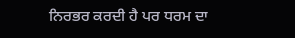ਨਿਰਭਰ ਕਰਦੀ ਹੈ ਪਰ ਧਰਮ ਦਾ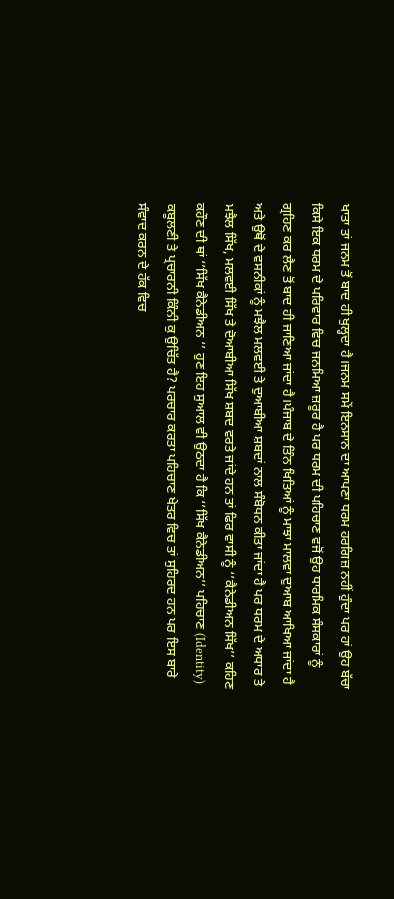ਖਾਤਾ ਤਾਂ ਜਨਮ ਤੋਂ ਬਾਦ ਹੀ ਖੁਲ੍ਹਦਾ ਹੈ।ਜਨਮ ਸਮੇਂ ਇਨਸਾਨ ਦਾ ਆਪਣਾ ਧਰਮ ਹਰਗਿਜ਼ ਨਹੀਂ ਹੁੰਦਾ ਪਰ ਹਾਂ ਉਹ ਬੱਚਾ ਕਿਸੇ ਇਕ ਧਰਮ ਦੇ ਪਰਿਵਾਰ ਵਿਚ ਜਨਮਿਆ ਜ਼ਰੂਰ ਹੈ ਪਰ ਧਰਮ ਦੀ ਪਹਿਚਾਣ ਵਜੋਂ ਉਹ ਧਾਰਮਿਕ ਸੰਸਕਾਰਾਂ ਨੂੰ ਗ੍ਰਹਿਣ ਕਰ ਲੈਣ ਤੋਂ ਬਾਦ ਹੀ ਜਾਣਿਆ ਜਾਂਦਾ ਹੈ।ਪੰਜਾਬ ਦੇ ਤਿੰਨ ਖਿਤਿਆਂ ਨੂੰ ਮਾਝਾ ਮਾਲਵਾ ਦੁਆਬ ਆਖਿਆ ਜਾਂਦਾ ਹੈ ਅਤੇ ਉਥੋਂ ਦੇ ਵਸਨੀਕਾਂ ਨੂੰ ਮਝੈਲ ਮਲਵਈ ਤੇ ਦੁਆਬੀਆ ਸ਼ਬਦਾਂ ਨਾਲ ਸੰਬੋਧਨ ਕੀਤਾ ਜਾਂਦਾ ਹੈ ਪਰ ਧਰਮ ਦੇ ਅਧਾਰ ਤੇ ਮਝੈਲ ਸਿੱਖ, ਮਲਵਈ ਸਿੱਖ ਤੇ ਦੋਆਬੀਆ ਸਿੱਖ ਸ਼ਬਦ ਵਰਤੇ ਜਾਂਦੇ ਹਨ ਤਾਂ ਫਿਰ ਵਾਸੀ ਨੂੰ ‘’ਕੈਨੇਡੀਅਨ ਸਿੱਖ’’ ਕਹਿਣ ਕਹੌਣ ਦੀ ਥਾਂ ‘’ਸਿੱਖ ਕੈਨੇਡੀਅਨ ‘’ ਹੁਣ ਇਹ ਸੁਆਲ ਵੀ ਉਠਦਾ ਹੈ ਕਿ ‘’ਸਿੱਖ ਕੈਨੇਡੀਅਨ’’ ਪਹਿਚਾਣ (Identity) ਕਬੂਲਣੀ ਤੇ ਪ੍ਰਚਾਰਨੀ ਕਿੰਨੀ ਕੁ ਉਚਿੱਤ ਹੈ? ਪਰਚਾਰ ਕਰਤਾ ਪਹਿਚਾਣ ਖੇਤਰ ਵਿਚ ਤਾਂ ਸੁਹਿਰਦ ਹਨ ਪਰ ਇਸ ਬਾਰੇ ਸੰਵਾਦ ਕਰਨ ਦੇ ਹੱਕ ਵਿਚ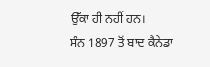ਉੱਕਾ ਹੀ ਨਹੀਂ ਹਨ।
ਸੰਨ 1897 ਤੋਂ ਬਾਦ ਕੈਨੇਡਾ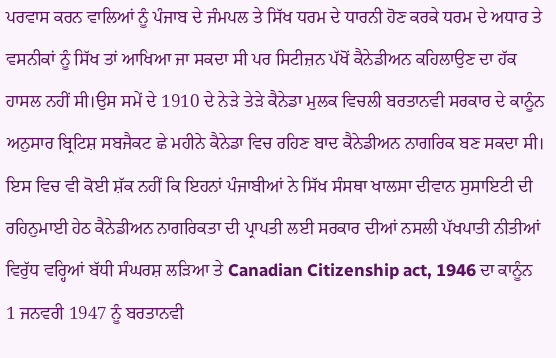ਪਰਵਾਸ ਕਰਨ ਵਾਲਿਆਂ ਨੂੰ ਪੰਜਾਬ ਦੇ ਜੰਮਪਲ ਤੇ ਸਿੱਖ ਧਰਮ ਦੇ ਧਾਰਨੀ ਹੋਣ ਕਰਕੇ ਧਰਮ ਦੇ ਅਧਾਰ ਤੇ ਵਸਨੀਕਾਂ ਨੂੰ ਸਿੱਖ ਤਾਂ ਆਖਿਆ ਜਾ ਸਕਦਾ ਸੀ ਪਰ ਸਿਟੀਜ਼ਨ ਪੱਖੋਂ ਕੈਨੇਡੀਅਨ ਕਹਿਲਾਉਣ ਦਾ ਹੱਕ ਹਾਸਲ ਨਹੀਂ ਸੀ।ਉਸ ਸਮੇਂ ਦੇ 1910 ਦੇ ਨੇੜੇ ਤੇੜੇ ਕੈਨੇਡਾ ਮੁਲਕ ਵਿਚਲੀ ਬਰਤਾਨਵੀ ਸਰਕਾਰ ਦੇ ਕਾਨੂੰਨ ਅਨੁਸਾਰ ਬ੍ਰਿਟਿਸ਼ ਸਬਜੈਕਟ ਛੇ ਮਹੀਨੇ ਕੈਨੇਡਾ ਵਿਚ ਰਹਿਣ ਬਾਦ ਕੈਨੇਡੀਅਨ ਨਾਗਰਿਕ ਬਣ ਸਕਦਾ ਸੀ। ਇਸ ਵਿਚ ਵੀ ਕੋਈ ਸ਼ੱਕ ਨਹੀਂ ਕਿ ਇਹਨਾਂ ਪੰਜਾਬੀਆਂ ਨੇ ਸਿੱਖ ਸੰਸਥਾ ਖਾਲਸਾ ਦੀਵਾਨ ਸੁਸਾਇਟੀ ਦੀ ਰਹਿਨੁਮਾਈ ਹੇਠ ਕੈਨੇਡੀਅਨ ਨਾਗਰਿਕਤਾ ਦੀ ਪ੍ਰਾਪਤੀ ਲਈ ਸਰਕਾਰ ਦੀਆਂ ਨਸਲੀ ਪੱਖਪਾਤੀ ਨੀਤੀਆਂ ਵਿਰੁੱਧ ਵਰ੍ਹਿਆਂ ਬੱਧੀ ਸੰਘਰਸ਼ ਲੜਿਆ ਤੇ Canadian Citizenship act, 1946 ਦਾ ਕਾਨੂੰਨ 1 ਜਨਵਰੀ 1947 ਨੂੰ ਬਰਤਾਨਵੀ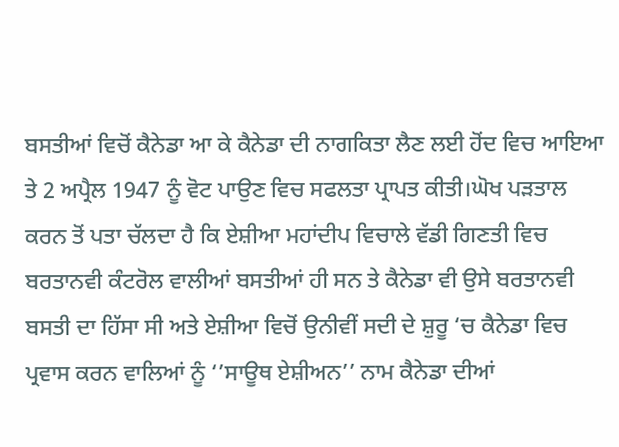ਬਸਤੀਆਂ ਵਿਚੋਂ ਕੈਨੇਡਾ ਆ ਕੇ ਕੈਨੇਡਾ ਦੀ ਨਾਗਕਿਤਾ ਲੈਣ ਲਈ ਹੋਂਦ ਵਿਚ ਆਇਆ ਤੇ 2 ਅਪ੍ਰੈਲ 1947 ਨੂੰ ਵੋਟ ਪਾਉਣ ਵਿਚ ਸਫਲਤਾ ਪ੍ਰਾਪਤ ਕੀਤੀ।ਘੋਖ ਪੜਤਾਲ ਕਰਨ ਤੋਂ ਪਤਾ ਚੱਲਦਾ ਹੈ ਕਿ ਏਸ਼ੀਆ ਮਹਾਂਦੀਪ ਵਿਚਾਲੇ ਵੱਡੀ ਗਿਣਤੀ ਵਿਚ ਬਰਤਾਨਵੀ ਕੰਟਰੋਲ ਵਾਲੀਆਂ ਬਸਤੀਆਂ ਹੀ ਸਨ ਤੇ ਕੈਨੇਡਾ ਵੀ ਉਸੇ ਬਰਤਾਨਵੀ ਬਸਤੀ ਦਾ ਹਿੱਸਾ ਸੀ ਅਤੇ ਏਸ਼ੀਆ ਵਿਚੋਂ ਉਨੀਵੀਂ ਸਦੀ ਦੇ ਸ਼ੁਰੂ ‘ਚ ਕੈਨੇਡਾ ਵਿਚ ਪ੍ਰਵਾਸ ਕਰਨ ਵਾਲਿਆਂ ਨੂੰ ‘’ਸਾਊਥ ਏਸ਼ੀਅਨ’’ ਨਾਮ ਕੈਨੇਡਾ ਦੀਆਂ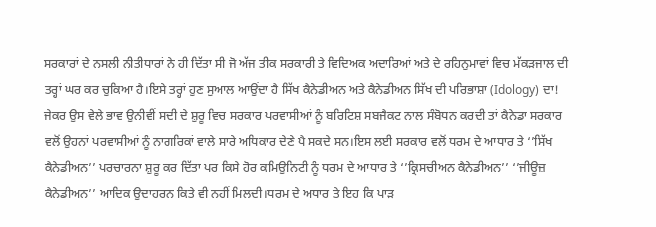ਸਰਕਾਰਾਂ ਦੇ ਨਸਲੀ ਨੀਤੀਧਾਰਾਂ ਨੇ ਹੀ ਦਿੱਤਾ ਸੀ ਜੋ ਅੱਜ ਤੀਕ ਸਰਕਾਰੀ ਤੇ ਵਿਦਿਅਕ ਅਦਾਰਿਆਂ ਅਤੇ ਦੇ ਰਹਿਨੁਮਾਵਾਂ ਵਿਚ ਮੱਕੜਜਾਲ ਦੀ ਤਰ੍ਹਾਂ ਘਰ ਕਰ ਚੁਕਿਆ ਹੈ।ਇਸੇ ਤਰ੍ਹਾਂ ਹੁਣ ਸੁਆਲ ਆਉਂਦਾ ਹੈ ਸਿੱਖ ਕੈਨੇਡੀਅਨ ਅਤੇ ਕੈਨੇਡੀਅਨ ਸਿੱਖ ਦੀ ਪਰਿਭਾਸ਼ਾ (Idology) ਦਾ! ਜੇਕਰ ਉਸ ਵੇਲੇ ਭਾਵ ਉਨੀਵੀਂ ਸਦੀ ਦੇ ਸ਼ੁਰੂ ਵਿਚ ਸਰਕਾਰ ਪਰਵਾਸੀਆਂ ਨੂੰ ਬਰਿਟਿਸ਼ ਸਬਜੈਕਟ ਨਾਲ ਸੰਬੋਧਨ ਕਰਦੀ ਤਾਂ ਕੈਨੇਡਾ ਸਰਕਾਰ ਵਲੋਂ ਉਹਨਾਂ ਪਰਵਾਸੀਆਂ ਨੂੰ ਨਾਗਰਿਕਾਂ ਵਾਲੇ ਸਾਰੇ ਅਧਿਕਾਰ ਦੇਣੇ ਪੈ ਸਕਦੇ ਸਨ।ਇਸ ਲਈ ਸਰਕਾਰ ਵਲੋਂ ਧਰਮ ਦੇ ਆਧਾਰ ਤੇ ‘’ਸਿੱਖ ਕੈਨੇਡੀਅਨ’’ ਪਰਚਾਰਨਾ ਸ਼ੁਰੂ ਕਰ ਦਿੱਤਾ ਪਰ ਕਿਸੇ ਹੋਰ ਕਮਿਉਨਿਟੀ ਨੂੰ ਧਰਮ ਦੇ ਆਧਾਰ ਤੇ ‘’ਕ੍ਰਿਸਚੀਅਨ ਕੈਨੇਡੀਅਨ’’ ‘’ਜੀਊਜ਼ ਕੈਨੇਡੀਅਨ’’ ਆਦਿਕ ਉਦਾਹਰਨ ਕਿਤੇ ਵੀ ਨਹੀਂ ਮਿਲਦੀ।ਧਰਮ ਦੇ ਅਧਾਰ ਤੇ ਇਹ ਕਿ ਪਾੜ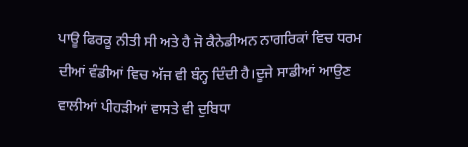ਪਾਊ ਫਿਰਕੂ ਨੀਤੀ ਸੀ ਅਤੇ ਹੈ ਜੋ ਕੈਨੇਡੀਅਨ ਨਾਗਰਿਕਾਂ ਵਿਚ ਧਰਮ ਦੀਆਂ ਵੰਡੀਆਂ ਵਿਚ ਅੱਜ ਵੀ ਬੰਨ੍ਹ ਦਿੰਦੀ ਹੈ।ਦੂਜੇ ਸਾਡੀਆਂ ਆਉਣ ਵਾਲੀਆਂ ਪੀਹੜੀਆਂ ਵਾਸਤੇ ਵੀ ਦੁਬਿਧਾ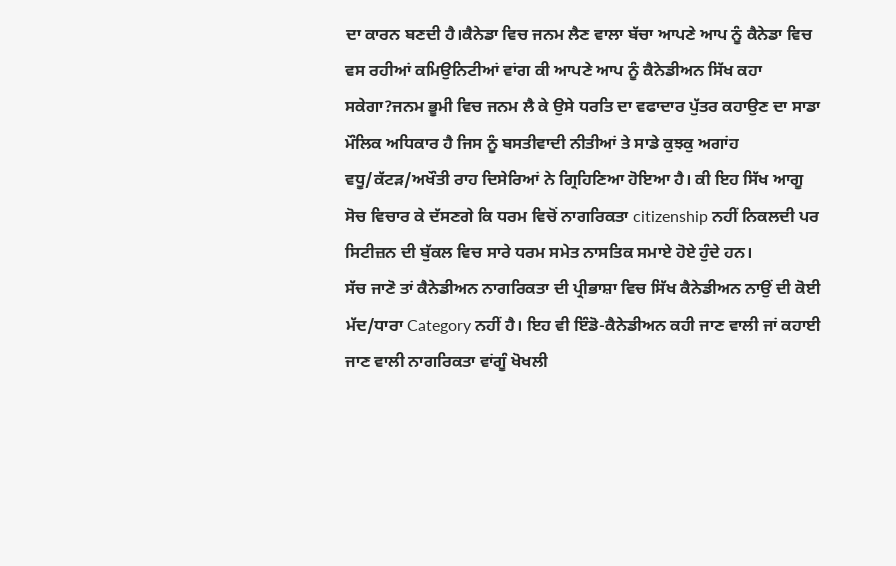ਦਾ ਕਾਰਨ ਬਣਦੀ ਹੈ।ਕੈਨੇਡਾ ਵਿਚ ਜਨਮ ਲੈਣ ਵਾਲਾ ਬੱਚਾ ਆਪਣੇ ਆਪ ਨੂੰ ਕੈਨੇਡਾ ਵਿਚ ਵਸ ਰਹੀਆਂ ਕਮਿਉਨਿਟੀਆਂ ਵਾਂਗ ਕੀ ਆਪਣੇ ਆਪ ਨੂੰ ਕੈਨੇਡੀਅਨ ਸਿੱਖ ਕਹਾ ਸਕੇਗਾ?ਜਨਮ ਭੂਮੀ ਵਿਚ ਜਨਮ ਲੈ ਕੇ ਉਸੇ ਧਰਤਿ ਦਾ ਵਫਾਦਾਰ ਪੁੱਤਰ ਕਹਾਉਣ ਦਾ ਸਾਡਾ ਮੌਲਿਕ ਅਧਿਕਾਰ ਹੈ ਜਿਸ ਨੂੰ ਬਸਤੀਵਾਦੀ ਨੀਤੀਆਂ ਤੇ ਸਾਡੇ ਕੁਝਕੁ ਅਗਾਂਹ ਵਧੂ/ਕੱਟੜ/ਅਖੌਤੀ ਰਾਹ ਦਿਸੇਰਿਆਂ ਨੇ ਗ੍ਰਿਹਿਣਿਆ ਹੋਇਆ ਹੈ। ਕੀ ਇਹ ਸਿੱਖ ਆਗੂ ਸੋਚ ਵਿਚਾਰ ਕੇ ਦੱਸਣਗੇ ਕਿ ਧਰਮ ਵਿਚੋਂ ਨਾਗਰਿਕਤਾ citizenship ਨਹੀਂ ਨਿਕਲਦੀ ਪਰ ਸਿਟੀਜ਼ਨ ਦੀ ਬੁੱਕਲ ਵਿਚ ਸਾਰੇ ਧਰਮ ਸਮੇਤ ਨਾਸਤਿਕ ਸਮਾਏ ਹੋਏ ਹੁੰਦੇ ਹਨ।
ਸੱਚ ਜਾਣੋ ਤਾਂ ਕੈਨੇਡੀਅਨ ਨਾਗਰਿਕਤਾ ਦੀ ਪ੍ਰੀਭਾਸ਼ਾ ਵਿਚ ਸਿੱਖ ਕੈਨੇਡੀਅਨ ਨਾਉਂ ਦੀ ਕੋਈ ਮੱਦ/ਧਾਰਾ Category ਨਹੀਂ ਹੈ। ਇਹ ਵੀ ਇੰਡੋ-ਕੈਨੇਡੀਅਨ ਕਹੀ ਜਾਣ ਵਾਲੀ ਜਾਂ ਕਹਾਈ ਜਾਣ ਵਾਲੀ ਨਾਗਰਿਕਤਾ ਵਾਂਗੂੰ ਖੋਖਲੀ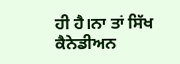ਹੀ ਹੈ।ਨਾ ਤਾਂ ਸਿੱਖ ਕੈਨੇਡੀਅਨ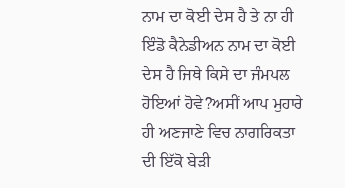ਨਾਮ ਦਾ ਕੋਈ ਦੇਸ ਹੈ ਤੇ ਨਾ ਹੀ ਇੰਡੋ ਕੈਨੇਡੀਅਨ ਨਾਮ ਦਾ ਕੋਈ ਦੇਸ ਹੈ ਜਿਥੇ ਕਿਸੇ ਦਾ ਜੰਮਪਲ ਹੋਇਆਂ ਹੋਵੇ?ਅਸੀਂ ਆਪ ਮੁਹਾਰੇ ਹੀ ਅਣਜਾਣੇ ਵਿਚ ਨਾਗਰਿਕਤਾ ਦੀ ਇੱਕੋ ਬੇੜੀ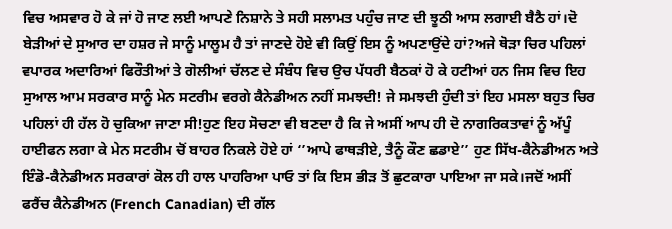ਵਿਚ ਅਸਵਾਰ ਹੋ ਕੇ ਜਾਂ ਹੋ ਜਾਣ ਲਈ ਆਪਣੇ ਨਿਸ਼ਾਨੇ ਤੇ ਸਹੀ ਸਲਾਮਤ ਪਹੁੰਚ ਜਾਣ ਦੀ ਝੂਠੀ ਆਸ ਲਗਾਈ ਬੈਠੈ ਹਾਂ।ਦੋ ਬੇੜੀਆਂ ਦੇ ਸੁਆਰ ਦਾ ਹਸ਼ਰ ਜੇ ਸਾਨੂੰ ਮਾਲੂਮ ਹੈ ਤਾਂ ਜਾਣਦੇ ਹੋਏ ਵੀ ਕਿਉਂ ਇਸ ਨੂੰ ਅਪਣਾਉਂਦੇ ਹਾਂ?ਅਜੇ ਥੋੜਾ ਚਿਰ ਪਹਿਲਾਂ ਵਪਾਰਕ ਅਦਾਰਿਆਂ ਫਿਰੌਤੀਆਂ ਤੇ ਗੋਲੀਆਂ ਚੱਲਣ ਦੇ ਸੰਬੰਧ ਵਿਚ ਉਚ ਪੱਧਰੀ ਬੈਠਕਾਂ ਹੋ ਕੇ ਹਟੀਆਂ ਹਨ ਜਿਸ ਵਿਚ ਇਹ ਸੁਆਲ ਆਮ ਸਰਕਾਰ ਸਾਨੂੰ ਮੇਨ ਸਟਰੀਮ ਵਰਗੇ ਕੈਨੇਡੀਅਨ ਨਹੀਂ ਸਮਝਦੀ! ਜੇ ਸਮਝਦੀ ਹੁੰਦੀ ਤਾਂ ਇਹ ਮਸਲਾ ਬਹੁਤ ਚਿਰ ਪਹਿਲਾਂ ਹੀ ਹੱਲ ਹੋ ਚੁਕਿਆ ਜਾਣਾ ਸੀ!ਹੁਣ ਇਹ ਸੋਚਣਾ ਵੀ ਬਣਦਾ ਹੈ ਕਿ ਜੇ ਅਸੀਂ ਆਪ ਹੀ ਦੋ ਨਾਗਰਿਕਤਾਵਾਂ ਨੂੰ ਅੱਪੂੰ ਹਾਈਫਨ ਲਗਾ ਕੇ ਮੇਨ ਸਟਰੀਮ ਚੋਂ ਬਾਹਰ ਨਿਕਲੇ ਹੋਏ ਹਾਂ ‘’ਆਪੇ ਫਾਥੜੀਏ, ਤੈਨੂੰ ਕੌਣ ਛਡਾਏ’’ ਹੁਣ ਸਿੱਖ-ਕੈਨੇਡੀਅਨ ਅਤੇ ਇੰਡੋ-ਕੈਨੇਡੀਅਨ ਸਰਕਾਰਾਂ ਕੋਲ ਹੀ ਹਾਲ ਪਾਹਰਿਆ ਪਾਓ ਤਾਂ ਕਿ ਇਸ ਭੀੜ ਤੋਂ ਛੁਟਕਾਰਾ ਪਾਇਆ ਜਾ ਸਕੇ।ਜਦੋਂ ਅਸੀਂ ਫਰੈਂਚ ਕੈਨੇਡੀਅਨ (French Canadian) ਦੀ ਗੱਲ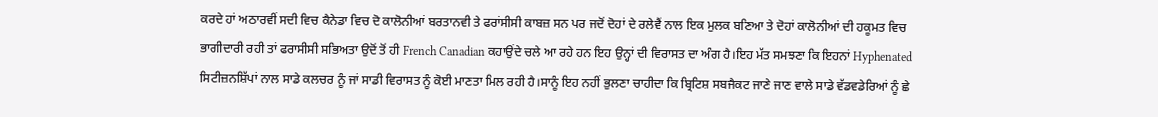ਕਰਦੇ ਹਾਂ ਅਠਾਰਵੀਂ ਸਦੀ ਵਿਚ ਕੈਨੇਡਾ ਵਿਚ ਦੋ ਕਾਲੋਨੀਆਂ ਬਰਤਾਨਵੀ ਤੇ ਫਰਾਂਸੀਸੀ ਕਾਬਜ਼ ਸਨ ਪਰ ਜਦੋਂ ਦੋਹਾਂ ਦੇ ਰਲੇਵੈਂ ਨਾਲ ਇਕ ਮੁਲਕ ਬਣਿਆ ਤੇ ਦੋਹਾਂ ਕਾਲੋਨੀਆਂ ਦੀ ਹਕੂਮਤ ਵਿਚ ਭਾਗੀਦਾਰੀ ਰਹੀ ਤਾਂ ਫਰਾਸੀਸੀ ਸਭਿਅਤਾ ਉਦੋਂ ਤੋਂ ਹੀ French Canadian ਕਹਾਉਂਦੇ ਚਲੇ ਆ ਰਹੇ ਹਨ ਇਹ ਉਨ੍ਹਾਂ ਦੀ ਵਿਰਾਸਤ ਦਾ ਅੰਗ ਹੈ।ਇਹ ਮੱਤ ਸਮਝਣਾ ਕਿ ਇਹਨਾਂ Hyphenated ਸਿਟੀਜ਼ਨਸ਼ਿੱਪਾਂ ਨਾਲ ਸਾਡੇ ਕਲਚਰ ਨੂੰ ਜਾਂ ਸਾਡੀ ਵਿਰਾਸਤ ਨੂੰ ਕੋਈ ਮਾਣਤਾ ਮਿਲ ਰਹੀ ਹੈ।ਸਾਨੂੰ ਇਹ ਨਹੀਂ ਭੁਲਣਾ ਚਾਹੀਦਾ ਕਿ ਬ੍ਰਿਟਿਸ਼ ਸਬਜੈਕਟ ਜਾਣੇ ਜਾਣ ਵਾਲੇ ਸਾਡੇ ਵੱਡਵਡੇਰਿਆਂ ਨੂੰ ਛੇ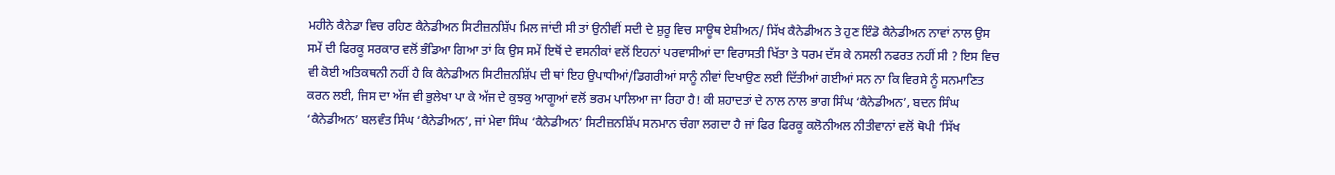ਮਹੀਨੇ ਕੈਨੇਡਾ ਵਿਚ ਰਹਿਣ ਕੈਨੇਡੀਅਨ ਸਿਟੀਜ਼ਨਸ਼ਿੱਪ ਮਿਲ ਜਾਂਦੀ ਸੀ ਤਾਂ ਉਨੀਵੀਂ ਸਦੀ ਦੇ ਸ਼ੁਰੂ ਵਿਚ ਸਾਊਥ ਏਸ਼ੀਅਨ/ ਸਿੱਖ ਕੈਨੇਡੀਅਨ ਤੇ ਹੁਣ ਇੰਡੋ ਕੈਨੇਡੀਅਨ ਨਾਵਾਂ ਨਾਲ ਉਸ ਸਮੇਂ ਦੀ ਫਿਰਕੂ ਸਰਕਾਰ ਵਲੋਂ ਭੰਡਿਆ ਗਿਆ ਤਾਂ ਕਿ ਉਸ ਸਮੇਂ ਇਥੋਂ ਦੇ ਵਸਨੀਕਾਂ ਵਲੋਂ ਇਹਨਾਂ ਪਰਵਾਸੀਆਂ ਦਾ ਵਿਰਾਸਤੀ ਖਿੱਤਾ ਤੇ ਧਰਮ ਦੱਸ ਕੇ ਨਸਲੀ ਨਫਰਤ ਨਹੀਂ ਸੀ ? ਇਸ ਵਿਚ ਵੀ ਕੋਈ ਅਤਿਕਥਨੀ ਨਹੀਂ ਹੈ ਕਿ ਕੈਨੇਡੀਅਨ ਸਿਟੀਜ਼ਨਸ਼ਿੱਪ ਦੀ ਥਾਂ ਇਹ ਉਪਾਧੀਆਂ/ਡਿਗਰੀਆਂ ਸਾਨੂੰ ਨੀਵਾਂ ਦਿਖਾਉਣ ਲਈ ਦਿੱਤੀਆਂ ਗਈਆਂ ਸਨ ਨਾ ਕਿ ਵਿਰਸੇ ਨੂੰ ਸਨਮਾਣਿਤ ਕਰਨ ਲਈ, ਜਿਸ ਦਾ ਅੱਜ ਵੀ ਭੁਲੇਖਾ ਪਾ ਕੇ ਅੱਜ ਦੇ ਕੁਝਕੁ ਆਗੂਆਂ ਵਲੋਂ ਭਰਮ ਪਾਲਿਆ ਜਾ ਰਿਹਾ ਹੈ! ਕੀ ਸ਼ਹਾਦਤਾਂ ਦੇ ਨਾਲ ਨਾਲ ਭਾਗ ਸਿੰਘ ‘ਕੈਨੇਡੀਅਨ’, ਬਦਨ ਸਿੰਘ ‘ਕੈਨੇਡੀਅਨ’ ਬਲਵੰਤ ਸਿੰਘ ‘ਕੈਨੇਡੀਅਨ’, ਜਾਂ ਮੇਵਾ ਸਿੰਘ ‘ਕੈਨੇਡੀਅਨ’ ਸਿਟੀਜ਼ਨਸ਼ਿੱਪ ਸਨਮਾਨ ਚੰਗਾ ਲਗਦਾ ਹੈ ਜਾਂ ਫਿਰ ਫਿਰਕੂ ਕਲੋਨੀਅਲ ਨੀਤੀਵਾਨਾਂ ਵਲੋਂ ਥੋਪੀ ‘ਸਿੱਖ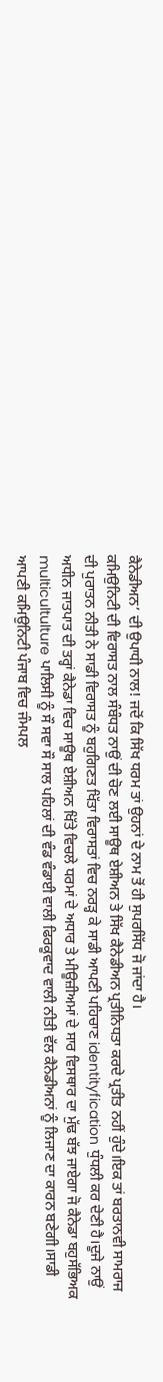ਕੈਨੇਡੀਅਨ’ ਦੀ ਉਪਾਧੀ ਨਾਲ! ਜਦੋਂ ਕਿ ਸਿੱਖ ਧਰਮ ਤਾਂ ਉਹਨਾਂ ਦੇ ਨਾਮ ਤੋਂ ਹੀ ਸੁਪਰਸਿੱਧ ਜੋ ਜਾਂਦਾ ਹੈ।
ਕਮਿਉਨਿਟੀ ਦੀ ਵਿਰਾਸਤ ਨਾਲ ਸੰਬੰਧਤ ਨਾਉਂ ਦੀ ਚੋਣ ਲਈ ਸਾਊਥ ਏਸ਼ੀਅਨ ਤੇ ਸਿੱਖ ਕੈਨੇਡੀਅਨ ਪ੍ਰਤੀਨਿਧਤਾ ਕਰਦੇ ਪ੍ਰਤੀਤ ਨਹੀਂ ਹੁੰਦੇ।ਇਕ ਤਾਂ ਬਰਤਾਨਵੀ ਸਾਮਰਾਜ ਦੀ ਪੁਰਾਤਨ ਨੀਤੀ ਨੇ ਸਾਡੀ ਵਿਰਾਸਤ ਨੂੰ ਬਹੁਗਿਣਤ ਖਿੱਤਾ ਵਿਰਾਸਤਾਂ ਵਿਚ ਨਰੜ੍ਹ ਕੇ ਸਾਡੀ ਆਪਣੀ ਪਹਿਚਾਣ identityfication ਧੁੰਧਲੀ ਕਰ ਦੇਣੀ ਹੈ।ਦੂਜੇ ਨਾਉਂ ਅਧੀਨ ਜਾਤਪਾਤ ਦੀ ਤਰ੍ਹਾਂ ਕੈਨੇਡਾ ਵਿਚ ਸਾਊਥ ਏਸ਼ੀਅਨ ਖਿੱਤੇ ਵਿਚਲੇ ਧਰਮਾਂ ਦੇ ਅਧਾਰ ਤੇ ਮੀਊਜ਼ੀਅਮਾਂ ਦੇ ਸਾਰ ਵਿਸਥਾਰ ਦਾ ਮੁੱਢ ਬੱਝ ਜਾਏਗਾ ਜੋ ਕੈਨੇਡਾ ਬਹੁਸੱਭਿਅਕ multicultulture ਪਾਲਿਸੀ ਨੂੰ ਸੌ ਸਵਾ ਸੌ ਸਾਲ ਪਹਿਲਾਂ ਦੀ ਵੰਡ ਵੰਡਾਈ ਵਾਲੀ ਫਿਰਕੂਵਾਦ ਵਾਲੀ ਨੀਤੀ ਵੱਲ ਕੈਨੇਡੀਅਨਾਂ ਨੂੰ ਲਿਜਾਣ ਦਾ ਕਾਰਨ ਬਣੇਗੀ।ਸਾਡੀ ਆਪਣੀ ਕਮਿਉਨਿਟੀ ਪੰਜਾਬ ਵਿਚ ਜੰਮਪਲ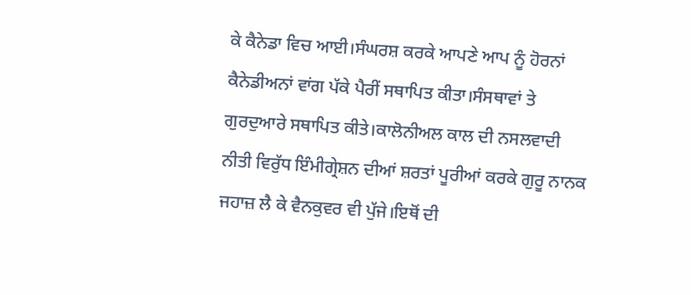ਕੇ ਕੈਨੇਡਾ ਵਿਚ ਆਈ।ਸੰਘਰਸ਼ ਕਰਕੇ ਆਪਣੇ ਆਪ ਨੂੰ ਹੋਰਨਾਂ ਕੈਨੇਡੀਅਨਾਂ ਵਾਂਗ ਪੱਕੇ ਪੈਰੀਂ ਸਥਾਪਿਤ ਕੀਤਾ।ਸੰਸਥਾਵਾਂ ਤੇ ਗੁਰਦੁਆਰੇ ਸਥਾਪਿਤ ਕੀਤੇ।ਕਾਲੋਨੀਅਲ ਕਾਲ ਦੀ ਨਸਲਵਾਦੀ ਨੀਤੀ ਵਿਰੁੱਧ ਇੰਮੀਗ੍ਰੇਸ਼ਨ ਦੀਆਂ ਸ਼ਰਤਾਂ ਪੂਰੀਆਂ ਕਰਕੇ ਗੁਰੂ ਨਾਨਕ ਜਹਾਜ਼ ਲੈ ਕੇ ਵੈਨਕੁਵਰ ਵੀ ਪੁੱਜੇ।ਇਥੋਂ ਦੀ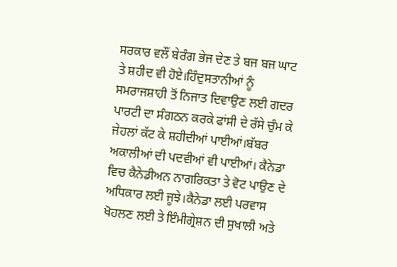ਸਰਕਾਰ ਵਲੌਂ ਬੇਰੰਗ ਭੇਜ ਦੇਣ ਤੇ ਬਜ ਬਜ ਘਾਟ ਤੇ ਸ਼ਹੀਦ ਵੀ ਹੋਏ।ਹਿੰਦੁਸਤਾਨੀਆਂ ਨੂੰ ਸਮਰਾਜਸ਼ਾਹੀ ਤੋਂ ਨਿਜਾਤ ਦਿਵਾਉਣ ਲਈ ਗਦਰ ਪਾਰਟੀ ਦਾ ਸੰਗਠਨ ਕਰਕੇ ਫਾਂਸੀ ਦੇ ਰੱਸੇ ਚੁੰਮ ਕੇ ਜੇਹਲਾਂ ਕੱਟ ਕੇ ਸ਼ਹੀਦੀਆਂ ਪਾਈਆਂ।ਬੱਬਰ ਅਕਾਲੀਆਂ ਦੀ ਪਦਵੀਆਂ ਵੀ ਪਾਈਆਂ। ਕੈਨੇਡਾ ਵਿਚ ਕੈਨੇਡੀਅਨ ਨਾਗਰਿਕਤਾ ਤੇ ਵੋਟ ਪਾਉਣ ਦੇ ਅਧਿਕਾਰ ਲਈ ਜੂਝੇ।ਕੈਨੇਡਾ ਲਈ ਪਰਵਾਸ ਖੋਹਲਣ ਲਈ ਤੇ ਇੰਮੀਗ੍ਰੇਸ਼ਨ ਦੀ ਸੁਖਾਲੀ ਅਤੇ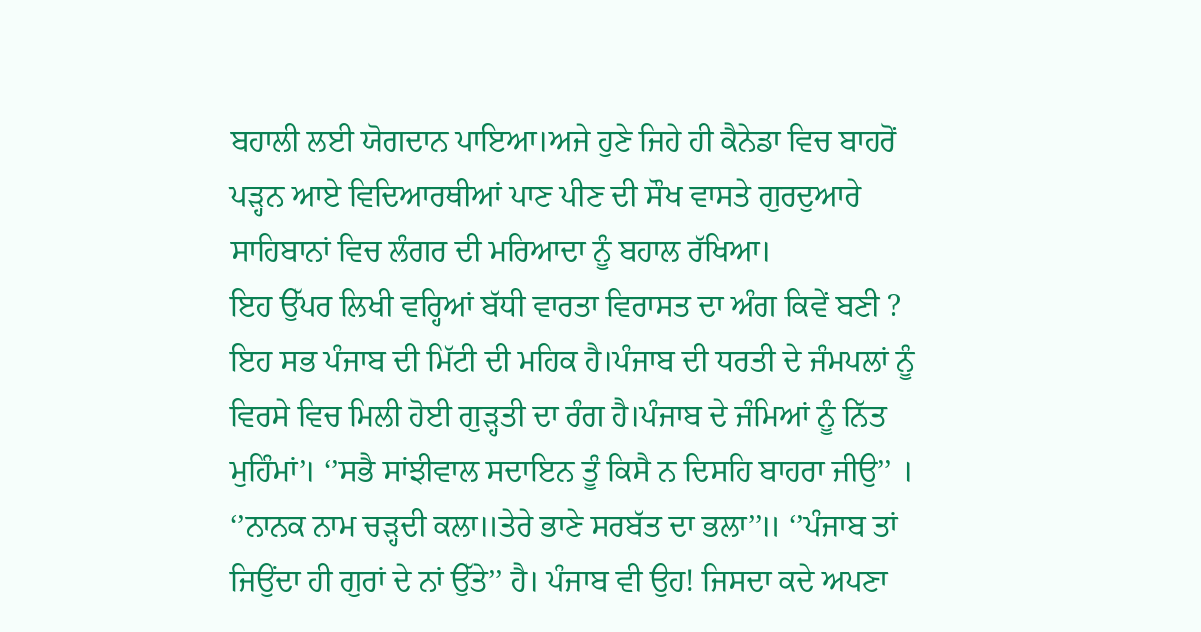ਬਹਾਲੀ ਲਈ ਯੋਗਦਾਨ ਪਾਇਆ।ਅਜੇ ਹੁਣੇ ਜਿਹੇ ਹੀ ਕੈਨੇਡਾ ਵਿਚ ਬਾਹਰੋਂ ਪੜ੍ਹਨ ਆਏ ਵਿਦਿਆਰਥੀਆਂ ਪਾਣ ਪੀਣ ਦੀ ਸੌਖ ਵਾਸਤੇ ਗੁਰਦੁਆਰੇ ਸਾਹਿਬਾਨਾਂ ਵਿਚ ਲੰਗਰ ਦੀ ਮਰਿਆਦਾ ਨੂੰ ਬਹਾਲ ਰੱਖਿਆ।
ਇਹ ਉੱਪਰ ਲਿਖੀ ਵਰ੍ਹਿਆਂ ਬੱਧੀ ਵਾਰਤਾ ਵਿਰਾਸਤ ਦਾ ਅੰਗ ਕਿਵੇਂ ਬਣੀ ? ਇਹ ਸਭ ਪੰਜਾਬ ਦੀ ਮਿੱਟੀ ਦੀ ਮਹਿਕ ਹੈ।ਪੰਜਾਬ ਦੀ ਧਰਤੀ ਦੇ ਜੰਮਪਲਾਂ ਨੂੰ ਵਿਰਸੇ ਵਿਚ ਮਿਲੀ ਹੋਈ ਗੁੜ੍ਹਤੀ ਦਾ ਰੰਗ ਹੈ।ਪੰਜਾਬ ਦੇ ਜੰਮਿਆਂ ਨੂੰ ਨਿੱਤ ਮੁਹਿੰਮਾਂ’। ‘’ਸਭੈ ਸਾਂਝੀਵਾਲ ਸਦਾਇਨ ਤੂੰ ਕਿਸੈ ਨ ਦਿਸਹਿ ਬਾਹਰਾ ਜੀਉ’’ । ‘’ਨਾਨਕ ਨਾਮ ਚੜ੍ਹਦੀ ਕਲਾ॥ਤੇਰੇ ਭਾਣੇ ਸਰਬੱਤ ਦਾ ਭਲਾ’’॥ ‘’ਪੰਜਾਬ ਤਾਂ ਜਿਉਂਦਾ ਹੀ ਗੁਰਾਂ ਦੇ ਨਾਂ ਉੱਤੇ’’ ਹੈ। ਪੰਜਾਬ ਵੀ ਉਹ! ਜਿਸਦਾ ਕਦੇ ਅਪਣਾ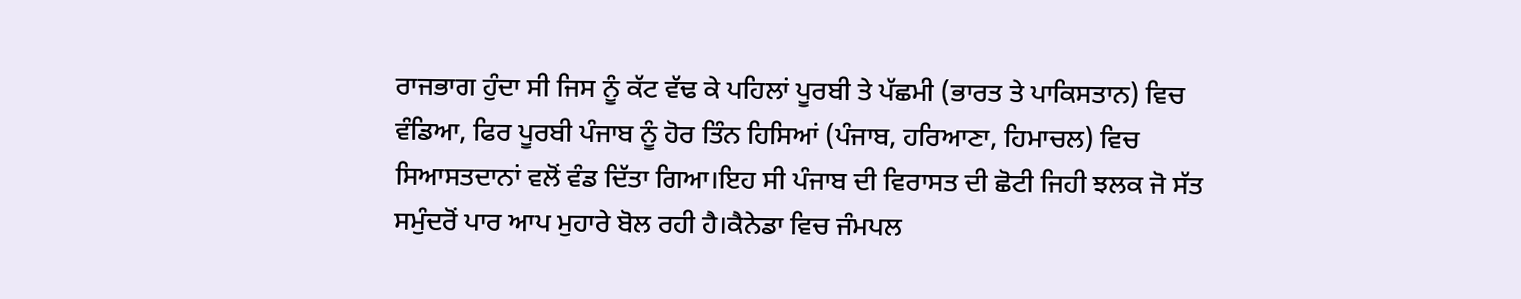ਰਾਜਭਾਗ ਹੁੰਦਾ ਸੀ ਜਿਸ ਨੂੰ ਕੱਟ ਵੱਢ ਕੇ ਪਹਿਲਾਂ ਪੂਰਬੀ ਤੇ ਪੱਛਮੀ (ਭਾਰਤ ਤੇ ਪਾਕਿਸਤਾਨ) ਵਿਚ ਵੰਡਿਆ, ਫਿਰ ਪੂਰਬੀ ਪੰਜਾਬ ਨੂੰ ਹੋਰ ਤਿੰਨ ਹਿਸਿਆਂ (ਪੰਜਾਬ, ਹਰਿਆਣਾ, ਹਿਮਾਚਲ) ਵਿਚ ਸਿਆਸਤਦਾਨਾਂ ਵਲੋਂ ਵੰਡ ਦਿੱਤਾ ਗਿਆ।ਇਹ ਸੀ ਪੰਜਾਬ ਦੀ ਵਿਰਾਸਤ ਦੀ ਛੋਟੀ ਜਿਹੀ ਝਲਕ ਜੋ ਸੱਤ ਸਮੁੰਦਰੋਂ ਪਾਰ ਆਪ ਮੁਹਾਰੇ ਬੋਲ ਰਹੀ ਹੈ।ਕੈਨੇਡਾ ਵਿਚ ਜੰਮਪਲ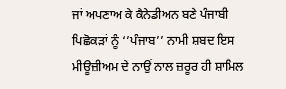ਜਾਂ ਅਪਣਾਅ ਕੇ ਕੈਨੇਡੀਅਨ ਬਣੇ ਪੰਜਾਬੀ ਪਿਛੋਕੜਾਂ ਨੂੰ ‘’ਪੰਜਾਬ’’ ਨਾਮੀ ਸ਼ਬਦ ਇਸ ਮੀਊਜ਼ੀਅਮ ਦੇ ਨਾਉਂ ਨਾਲ ਜ਼ਰੂਰ ਹੀ ਸ਼ਾਮਿਲ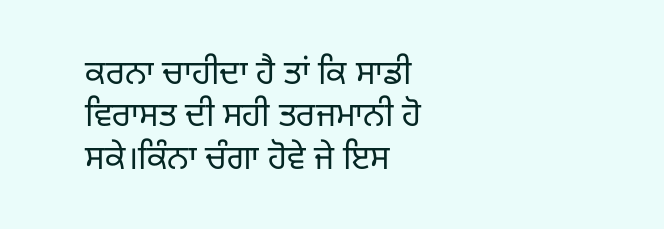ਕਰਨਾ ਚਾਹੀਦਾ ਹੈ ਤਾਂ ਕਿ ਸਾਡੀ ਵਿਰਾਸਤ ਦੀ ਸਹੀ ਤਰਜਮਾਨੀ ਹੋ ਸਕੇ।ਕਿੰਨਾ ਚੰਗਾ ਹੋਵੇ ਜੇ ਇਸ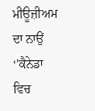ਮੀਊਜ਼ੀਅਮ ਦਾ ਨਾਉਂ ‘’ਕੈਨੇਡਾ ਵਿਚ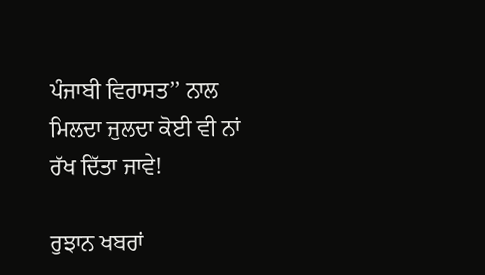ਪੰਜਾਬੀ ਵਿਰਾਸਤ’’ ਨਾਲ ਮਿਲਦਾ ਜੁਲਦਾ ਕੋਈ ਵੀ ਨਾਂ ਰੱਖ ਦਿੱਤਾ ਜਾਵੇ!

ਰੁਝਾਨ ਖਬਰਾਂ